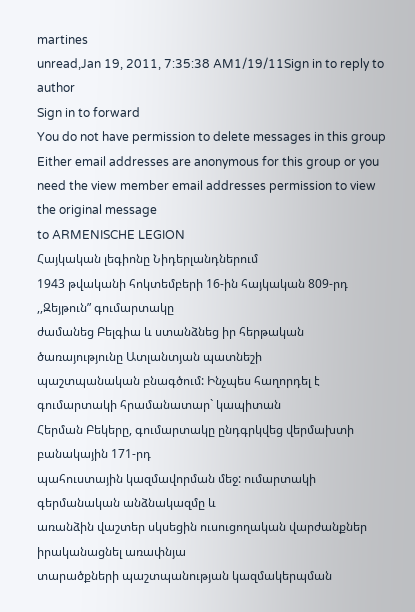martines
unread,Jan 19, 2011, 7:35:38 AM1/19/11Sign in to reply to author
Sign in to forward
You do not have permission to delete messages in this group
Either email addresses are anonymous for this group or you need the view member email addresses permission to view the original message
to ARMENISCHE LEGION
Հայկական լեգիոնը Նիդերլանդներում
1943 թվականի հոկտեմբերի 16-ին հայկական 809-րդ ,,Զեյթուն” գումարտակը
ժամանեց Բելգիա և ստանձնեց իր հերթական ծառայությունը Ատլանտյան պատնեշի
պաշտպանական բնագծում: Ինչպես հաղորդել է գումարտակի հրամանատար` կապիտան
Հերման Բեկերը, գումարտակը ընդգրկվեց վերմախտի բանակային 171-րդ
պահուստային կազմավորման մեջ: ումարտակի գերմանական անձնակազմը և
առանձին վաշտեր սկսեցին ուսուցողական վարժանքներ իրականացնել առափնյա
տարածքների պաշտպանության կազմակերպման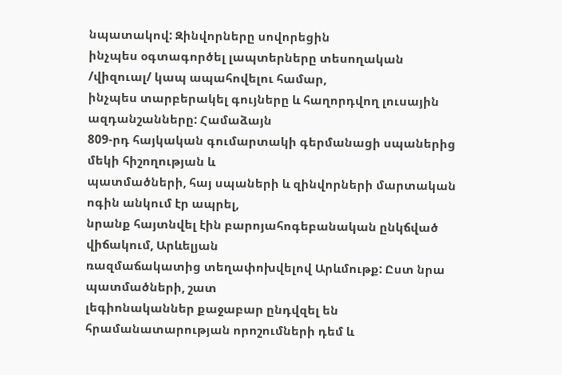նպատակով: Զինվորները սովորեցին
ինչպես օգտագործել լապտերները տեսողական /վիզուալ/ կապ ապահովելու համար,
ինչպես տարբերակել գույները և հաղորդվող լուսային ազդանշանները: Համաձայն
809-րդ հայկական գումարտակի գերմանացի սպաներից մեկի հիշողության և
պատմածների, հայ սպաների և զինվորների մարտական ոգին անկում էր ապրել,
նրանք հայտնվել էին բարոյահոգեբանական ընկճված վիճակում, Արևելյան
ռազմաճակատից տեղափոխվելով Արևմութք: Ըստ նրա պատմածների, շատ
լեգիոնականներ քաջաբար ընդվզել են հրամանատարության որոշումների դեմ և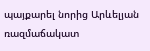պայքարել նորից Արևելյան ռազմաճակատ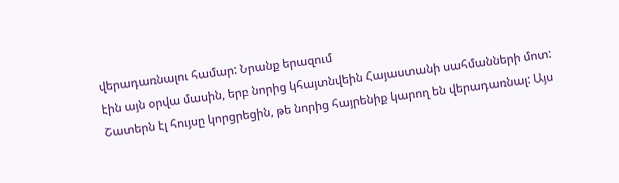վերադառնալու համար: Նրանք երազում
էին այն օրվա մասին, երբ նորից կհայտնվեին Հայաստանի սահմանների մոտ:
Շատերն էլ հույսը կորցրեցին, թե նորից հայրենիք կարող են վերադառնալ: Այս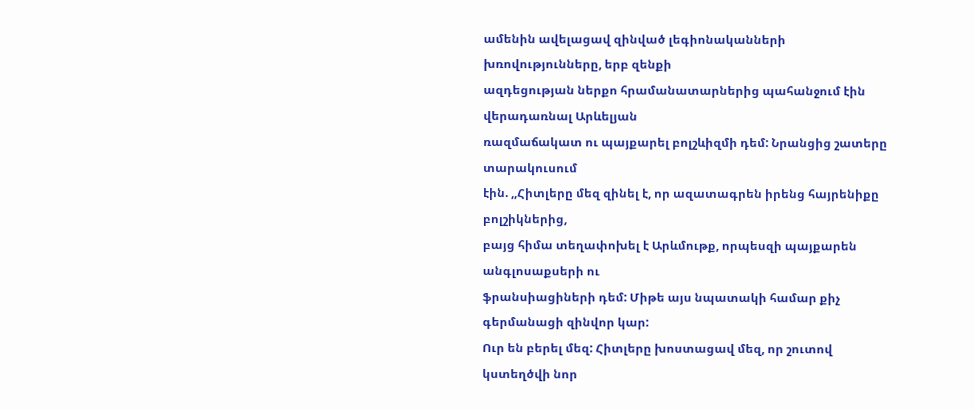ամենին ավելացավ զինված լեգիոնականների խռովությունները, երբ զենքի
ազդեցության ներքո հրամանատարներից պահանջում էին վերադառնալ Արևելյան
ռազմաճակատ ու պայքարել բոլշևիզմի դեմ: Նրանցից շատերը տարակուսում
էին. ,,Հիտլերը մեզ զինել է, որ ազատագրեն իրենց հայրենիքը բոլշիկներից,
բայց հիմա տեղափոխել է Արևմութք, որպեսզի պայքարեն անգլոսաքսերի ու
ֆրանսիացիների դեմ: Միթե այս նպատակի համար քիչ գերմանացի զինվոր կար:
Ուր են բերել մեզ: Հիտլերը խոստացավ մեզ, որ շուտով կստեղծվի նոր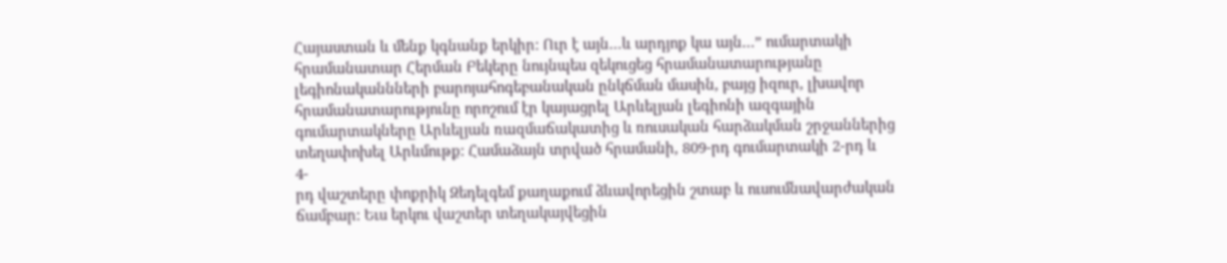Հայաստան և մենք կգնանք երկիր: Ուր է այն…և արդյոք կա այն…” ումարտակի
հրամանատար Հերման Բեկերը նույնպես զեկուցեց հրամանատարությանը
լեգիոնականնների բարոյահոգեբանական ընկճման մասին, բայց իզուր, լխավոր
հրամանատարությունը որոշում էր կայացրել Արևելյան լեգիոնի ազգային
գումարտակները Արևելյան ռազմաճակատից և ռուսական հարձակման շրջաններից
տեղափոխել Արևմութք: Համաձայն տրված հրամանի, 809-րդ գումարտակի 2-րդ և
4-
րդ վաշտերը փոքրիկ Զեդելգեմ քաղաքում ձևավորեցին շտաբ և ուսումնավարժական
ճամբար: Եւս երկու վաշտեր տեղակայվեցին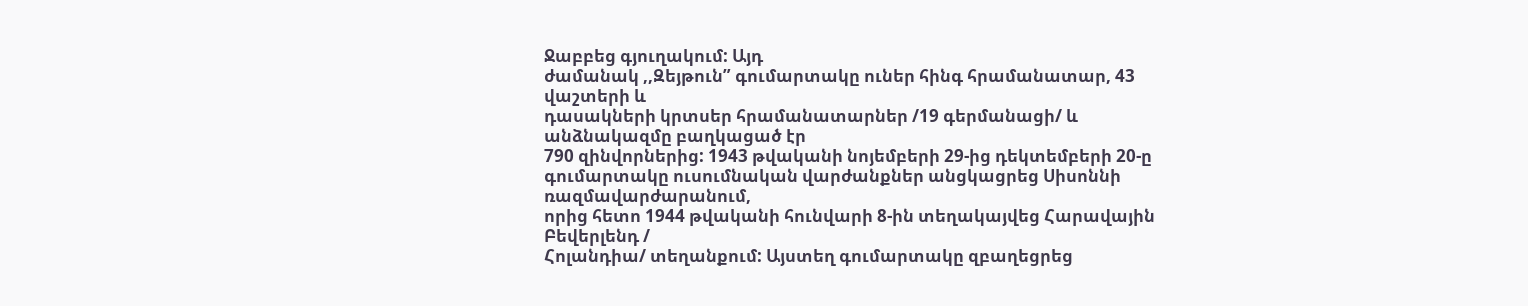Ջաբբեց գյուղակում: Այդ
ժամանակ ,,Զեյթուն” գումարտակը ուներ հինգ հրամանատար, 43 վաշտերի և
դասակների կրտսեր հրամանատարներ /19 գերմանացի/ և անձնակազմը բաղկացած էր
790 զինվորներից: 1943 թվականի նոյեմբերի 29-ից դեկտեմբերի 20-ը
գումարտակը ուսումնական վարժանքներ անցկացրեց Սիսոննի ռազմավարժարանում,
որից հետո 1944 թվականի հունվարի 8-ին տեղակայվեց Հարավային Բեվերլենդ /
Հոլանդիա/ տեղանքում: Այստեղ գումարտակը զբաղեցրեց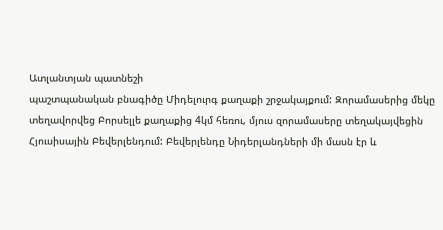Ատլանտյան պատնեշի
պաշտպանական բնագիծը Միդելուրգ քաղաքի շրջակայքում: Զորամասերից մեկը
տեղավորվեց Բորսելլե քաղաքից 4կմ հեռու, մյուս զորամասերը տեղակայվեցին
Հյուսիսային Բեվերլենդում: Բեվերլենդը Նիդերլանդների մի մասն էր և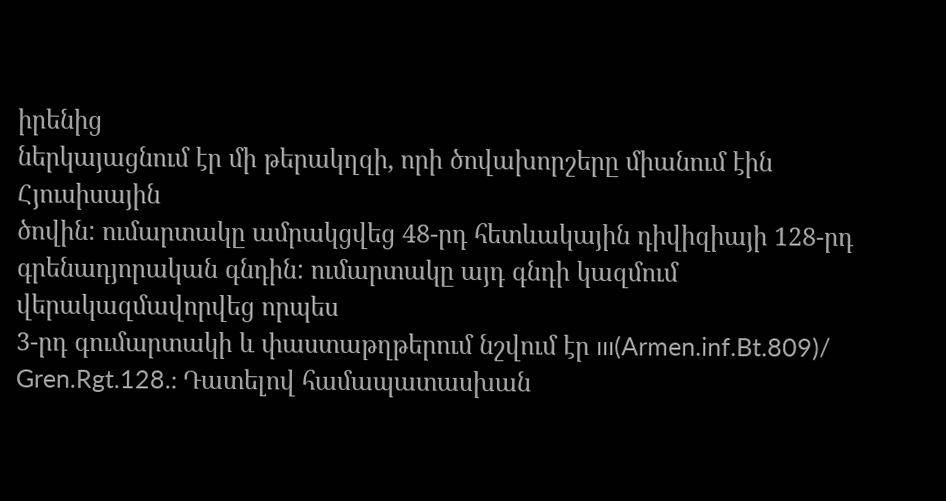իրենից
ներկայացնում էր մի թերակղզի, որի ծովախորշերը միանում էին Հյուսիսային
ծովին: ումարտակը ամրակցվեց 48-րդ հետևակային դիվիզիայի 128-րդ
գրենադյորական գնդին: ումարտակը այդ գնդի կազմում վերակազմավորվեց որպես
3-րդ գումարտակի և փաստաթղթերում նշվում էր ııı(Armen.inf.Bt.809)/
Gren.Rgt.128.: Դատելով համապատասխան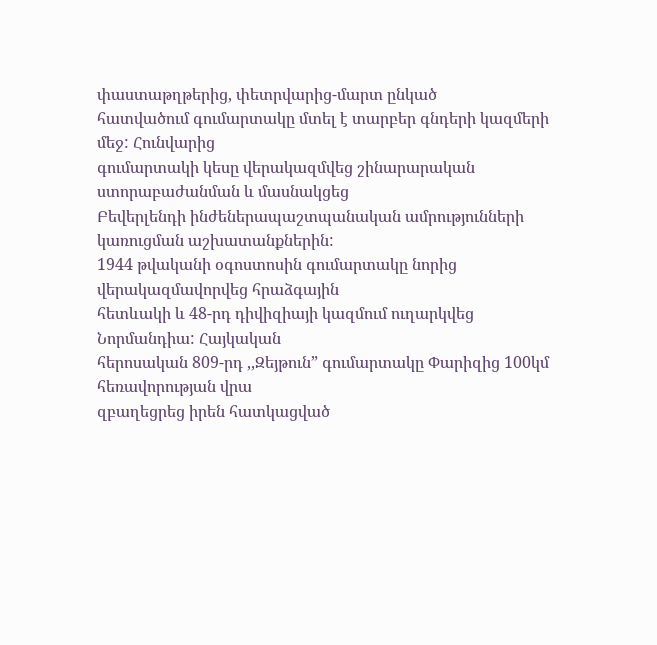փաստաթղթերից, փետրվարից-մարտ ընկած
հատվածում գումարտակը մտել է տարբեր գնդերի կազմերի մեջ: Հունվարից
գումարտակի կեսը վերակազմվեց շինարարական ստորաբաժանման և մասնակցեց
Բեվերլենդի ինժեներապաշտպանական ամրությունների կառուցման աշխատանքներին:
1944 թվականի օգոստոսին գումարտակը նորից վերակազմավորվեց հրաձգային
հետևակի և 48-րդ դիվիզիայի կազմում ուղարկվեց Նորմանդիա: Հայկական
հերոսական 809-րդ ,,Զեյթուն” գումարտակը Փարիզից 100կմ հեռավորության վրա
զբաղեցրեց իրեն հատկացված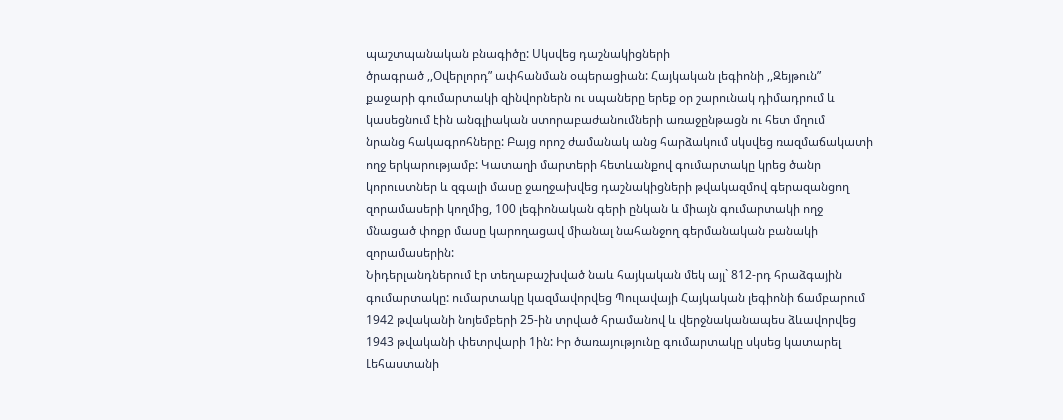պաշտպանական բնագիծը: Սկսվեց դաշնակիցների
ծրագրած ,,Օվերլորդ” ափհանման օպերացիան: Հայկական լեգիոնի ,,Զեյթուն”
քաջարի գումարտակի զինվորներն ու սպաները երեք օր շարունակ դիմադրում և
կասեցնում էին անգլիական ստորաբաժանումների առաջընթացն ու հետ մղում
նրանց հակագրոհները: Բայց որոշ ժամանակ անց հարձակում սկսվեց ռազմաճակատի
ողջ երկարությամբ: Կատաղի մարտերի հետևանքով գումարտակը կրեց ծանր
կորուստներ և զգալի մասը ջաղջախվեց դաշնակիցների թվակազմով գերազանցող
զորամասերի կողմից, 100 լեգիոնական գերի ընկան և միայն գումարտակի ողջ
մնացած փոքր մասը կարողացավ միանալ նահանջող գերմանական բանակի
զորամասերին:
Նիդերլանդներում էր տեղաբաշխված նաև հայկական մեկ այլ` 812-րդ հրաձգային
գումարտակը: ումարտակը կազմավորվեց Պուլավայի Հայկական լեգիոնի ճամբարում
1942 թվականի նոյեմբերի 25-ին տրված հրամանով և վերջնականապես ձևավորվեց
1943 թվականի փետրվարի 1ին: Իր ծառայությունը գումարտակը սկսեց կատարել
Լեհաստանի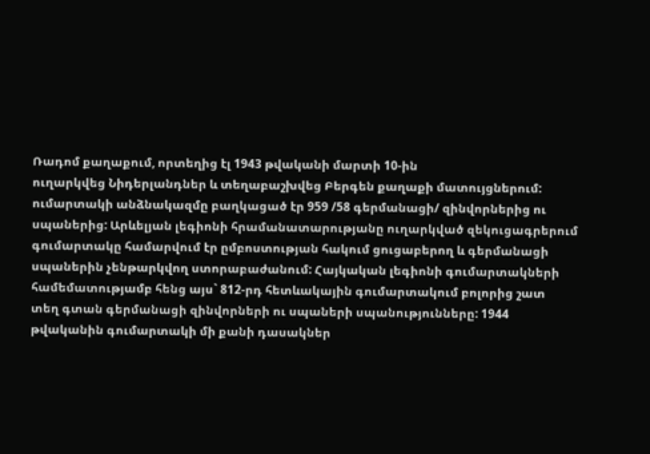Ռադոմ քաղաքում, որտեղից էլ 1943 թվականի մարտի 10-ին
ուղարկվեց Նիդերլանդներ և տեղաբաշխվեց Բերգեն քաղաքի մատույցներում:
ումարտակի անձնակազմը բաղկացած էր 959 /58 գերմանացի/ զինվորներից ու
սպաներից: Արևելյան լեգիոնի հրամանատարությանը ուղարկված զեկուցագրերում
գումարտակը համարվում էր ըմբոստության հակում ցուցաբերող և գերմանացի
սպաներին չենթարկվող ստորաբաժանում: Հայկական լեգիոնի գումարտակների
համեմատությամբ հենց այս` 812-րդ հետևակային գումարտակում բոլորից շատ
տեղ գտան գերմանացի զինվորների ու սպաների սպանությունները: 1944
թվականին գումարտակի մի քանի դասակներ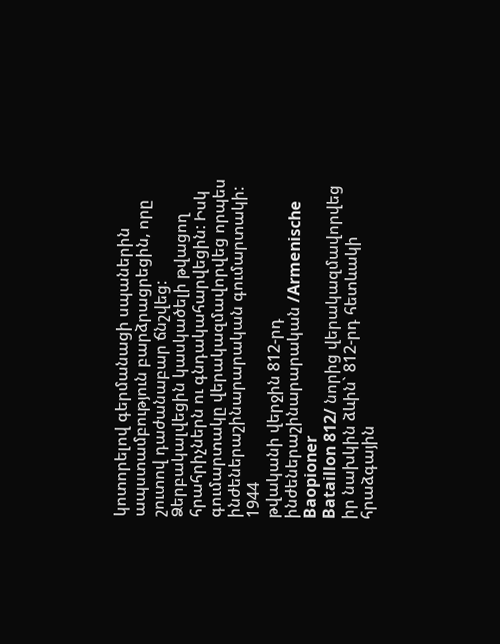կոտորելով գերմանացի սպաներին
ապստամբություն բարձրացրեցին, որը շուտով դաժանաբար ճնշվեց:
Ձերբակալվեցին կասկածելի թվացող հրահրիչներն ու գնդակահարվեցին: Իսկ
գումարտակը վերակազմավորվեց որպես ինժեներաշինարարական գումարտակի: 1944
թվականի վերջին 812-րդ ինժեներաշինարարական /Armenische Baopioner
Bataillon 812/ նորից վերակազմավորվեց իր նախկին ձևին` 812-րդ հետևակի
հրաձգային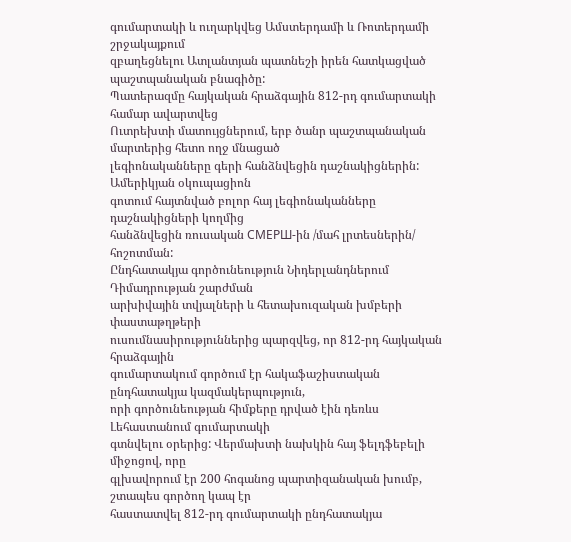գումարտակի և ուղարկվեց Ամստերդամի և Ռոտերդամի շրջակայքում
զբաղեցնելու Ատլանտյան պատնեշի իրեն հատկացված պաշտպանական բնագիծը:
Պատերազմը հայկական հրաձգային 812-րդ գումարտակի համար ավարտվեց
Ուտրեխտի մատույցներում, երբ ծանր պաշտպանական մարտերից հետո ողջ մնացած
լեգիոնականները գերի հանձնվեցին դաշնակիցներին: Ամերիկյան օկուպացիոն
գոտում հայտնված բոլոր հայ լեգիոնականները դաշնակիցների կողմից
հանձնվեցին ռուսական СМЕРШ-ին /մահ լրտեսներին/ հոշոտման:
Ընդհատակյա գործունեություն Նիդերլանդներում Դիմադրության շարժման
արխիվային տվյալների և հետախուզական խմբերի փաստաթղթերի
ուսումնասիրություններից պարզվեց, որ 812-րդ հայկական հրաձգային
գումարտակում գործում էր հակաֆաշիստական ընդհատակյա կազմակերպություն,
որի գործունեության հիմքերը դրված էին դեռևս Լեհաստանում գումարտակի
գտնվելու օրերից: Վերմախտի նախկին հայ ֆելդֆեբելի միջոցով, որը
գլխավորում էր 200 հոգանոց պարտիզանական խումբ, շտապես գործող կապ էր
հաստատվել 812-րդ գումարտակի ընդհատակյա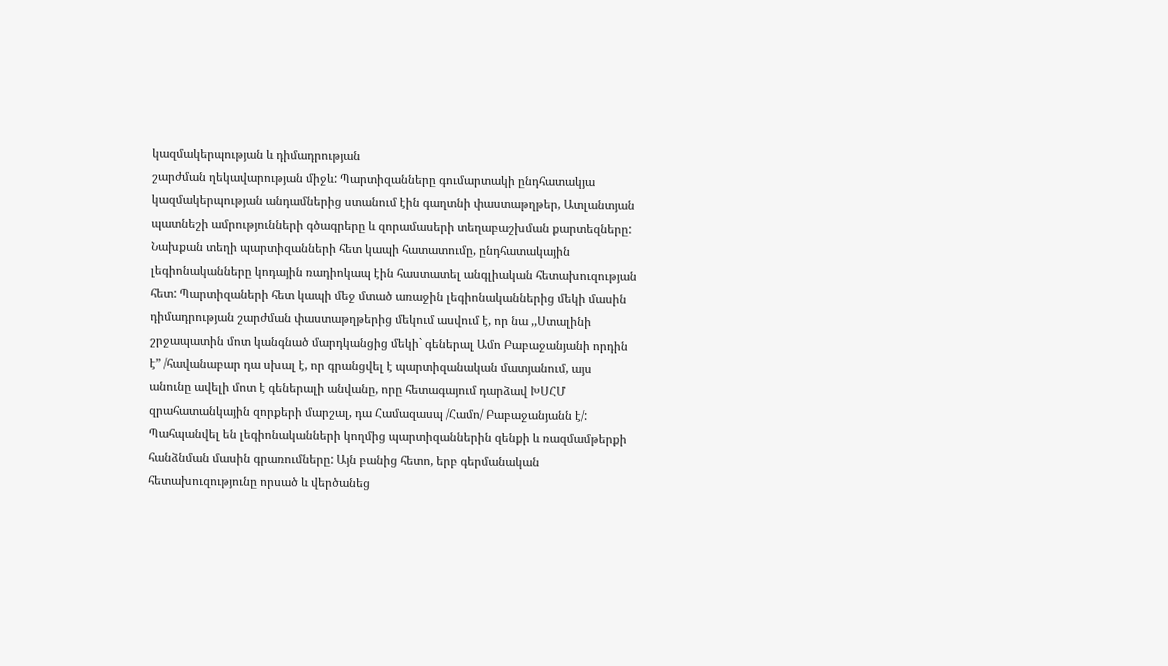կազմակերպության և դիմադրության
շարժման ղեկավարության միջև: Պարտիզանները գումարտակի ընդհատակյա
կազմակերպության անդամներից ստանում էին գաղտնի փաստաթղթեր, Ատլանտյան
պատնեշի ամրությունների գծագրերը և զորամասերի տեղաբաշխման քարտեզները:
Նախքան տեղի պարտիզանների հետ կապի հատատումը, ընդհատակային
լեգիոնականները կոդային ռադիոկապ էին հաստատել անգլիական հետախուզության
հետ: Պարտիզաների հետ կապի մեջ մտած առաջին լեգիոնականներից մեկի մասին
դիմադրության շարժման փաստաթղթերից մեկում ասվում է, որ նա ,,Ստալինի
շրջապատին մոտ կանգնած մարդկանցից մեկի` գեներալ Ամո Բաբաջանյանի որդին
է” /հավանաբար դա սխալ է, որ գրանցվել է պարտիզանական մատյանում, այս
անունը ավելի մոտ է գեներալի անվանը, որը հետագայում դարձավ ԽՍՀՄ
զրահատանկային զորքերի մարշալ, դա Համազասպ /Համո/ Բաբաջանյանն է/:
Պահպանվել են լեգիոնականների կողմից պարտիզաններին զենքի և ռազմամթերքի
հանձնման մասին գրառումները: Այն բանից հետո, երբ գերմանական
հետախուզությունը որսած և վերծանեց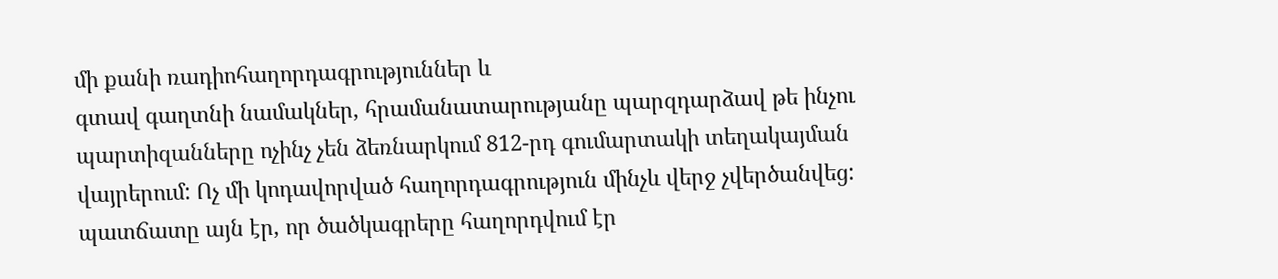մի քանի ռադիոհաղորդագրություններ և
գտավ գաղտնի նամակներ, հրամանատարությանը պարզդարձավ թե ինչու
պարտիզանները ոչինչ չեն ձեռնարկում 812-րդ գումարտակի տեղակայման
վայրերում: Ոչ մի կոդավորված հաղորդագրություն մինչև վերջ չվերծանվեց:
պատճատը այն էր, որ ծածկագրերը հաղորդվում էր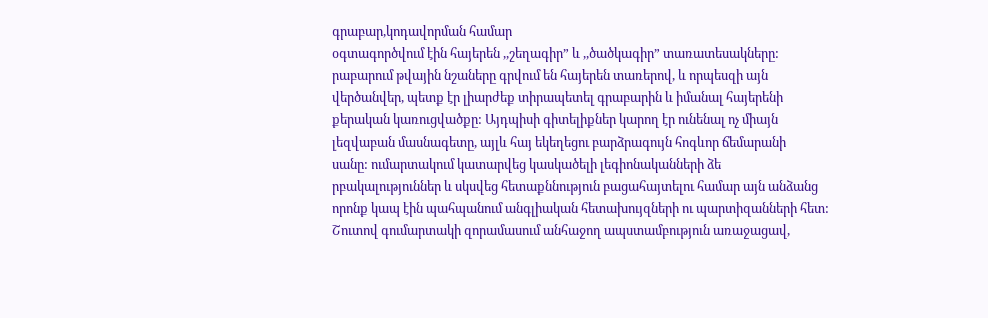գրաբար,կոդավորման համար
օգտագործվում էին հայերեն ,,շեղագիր” և ,,ծածկագիր” տառատեսակները:
րաբարում թվային նշաները գրվում են հայերեն տառերով, և որպեսզի այն
վերծանվեր, պետք էր լիարժեք տիրապետել գրաբարին և իմանալ հայերենի
քերական կառուցվածքը: Այդպիսի գիտելիքներ կարող էր ունենալ ոչ միայն
լեզվաբան մասնագետը, այլև հայ եկեղեցու բարձրագույն հոգևոր ճեմարանի
սանը: ումարտակում կատարվեց կասկածելի լեգիոնականների ձե
րբակալություններ և սկսվեց հետաքննություն բացահայտելու համար այն անձանց
որոնք կապ էին պահպանում անգլիական հետախույզների ու պարտիզանների հետ:
Շուտով գումարտակի զորամասում անհաջող ապստամբություն առաջացավ,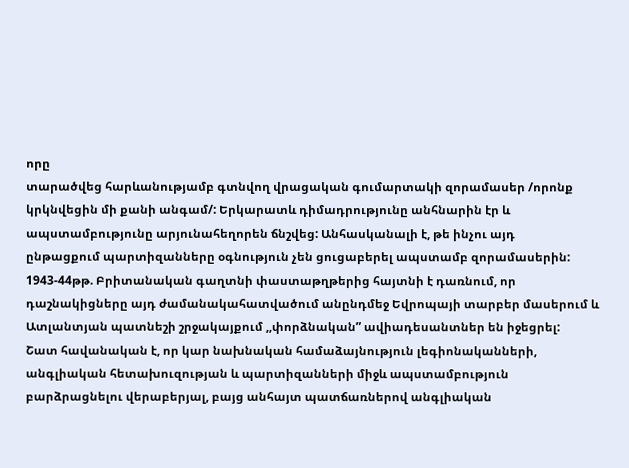որը
տարածվեց հարևանությամբ գտնվող վրացական գումարտակի զորամասեր /որոնք
կրկնվեցին մի քանի անգամ/: Երկարատև դիմադրությունը անհնարին էր և
ապստամբությունը արյունահեղորեն ճնշվեց: Անհասկանալի է, թե ինչու այդ
ընթացքում պարտիզանները օգնություն չեն ցուցաբերել ապստամբ զորամասերին:
1943-44թթ. Բրիտանական գաղտնի փաստաթղթերից հայտնի է դառնում, որ
դաշնակիցները այդ ժամանակահատվածում անընդմեջ Եվրոպայի տարբեր մասերում և
Ատլանտյան պատնեշի շրջակայքում ,,փորձնական” ավիադեսանտներ են իջեցրել:
Շատ հավանական է, որ կար նախնական համաձայնություն լեգիոնականների,
անգլիական հետախուզության և պարտիզանների միջև ապստամբություն
բարձրացնելու վերաբերյալ, բայց անհայտ պատճառներով անգլիական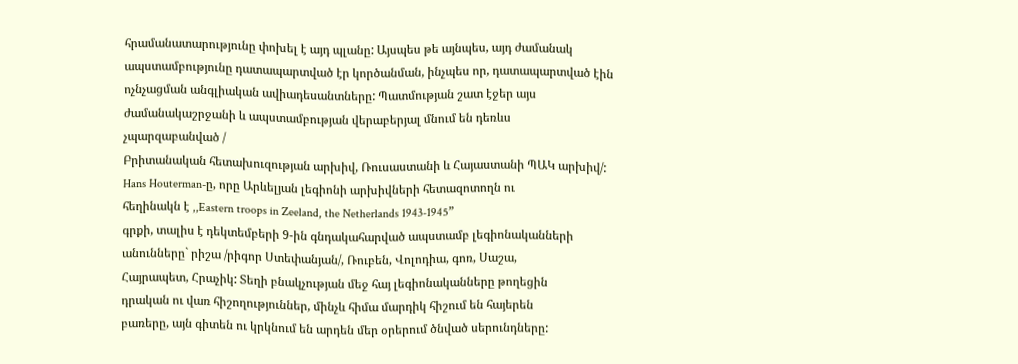հրամանատարությունը փոխել է այդ պլանը: Այսպես թե այնպես, այդ ժամանակ
ապստամբությունը դատապարտված էր կործանման, ինչպես որ, դատապարտված էին
ոչնչացման անգլիական ավիադեսանտները: Պատմության շատ էջեր այս
ժամանակաշրջանի և ապստամբության վերաբերյալ մնում են դեռևս
չպարզաբանված /
Բրիտանական հետախուզության արխիվ, Ռուսաստանի և Հայաստանի ՊԱԿ արխիվ/:
Hans Houterman-ը, որը Արևելյան լեգիոնի արխիվների հետազոտողն ու
հեղինակն է ,,Eastern troops in Zeeland, the Netherlands 1943-1945”
գրքի, տալիս է դեկտեմբերի 9-ին գնդակահարված ապստամբ լեգիոնականների
անունները` րիշա /րիգոր Ստեփանյան/, Ռուբեն, Վոլոդիա, գոռ, Սաշա,
Հայրապետ, Հրաչիկ: Տեղի բնակչության մեջ հայ լեգիոնականները թողեցին
դրական ու վառ հիշողություններ, մինչև հիմա մարդիկ հիշում են հայերեն
բառերը, այն գիտեն ու կրկնում են արդեն մեր օրերում ծնված սերունդները: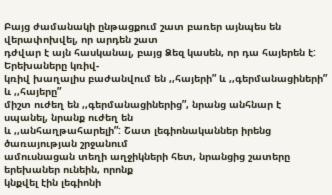Բայց ժամանակի ընթացքում շատ բառեր այնպես են վերափոխվել, որ արդեն շատ
դժվար է այն հասկանալ, բայց Ձեզ կասեն, որ դա հայերեն է: Երեխաները կռիվ-
կռիվ խաղալիս բաժանվում են ,,հայերի” և ,,գերմանացիների” և ,,հայերը”
միշտ ուժեղ են ,,գերմանացիներից”, նրանց անհնար է սպանել, նրանք ուժեղ են
և ,,անհաղթահարելի”: Շատ լեգիոնականներ իրենց ծառայության շրջանում
ամուսնացան տեղի աղջիկների հետ, նրանցից շատերը երեխաներ ունեին, որոնք
կնքվել էին լեգիոնի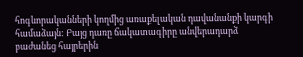հոգևորականների կողմից առաքելական դավանանքի կարգի
համաձայն: Բայց դառը ճակատագիրը անվերադարձ բաժանեց հայրերին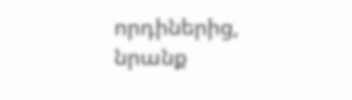որդիներից,
նրանք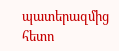պատերազմից հետո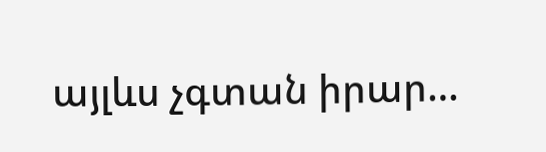այլևս չգտան իրար…